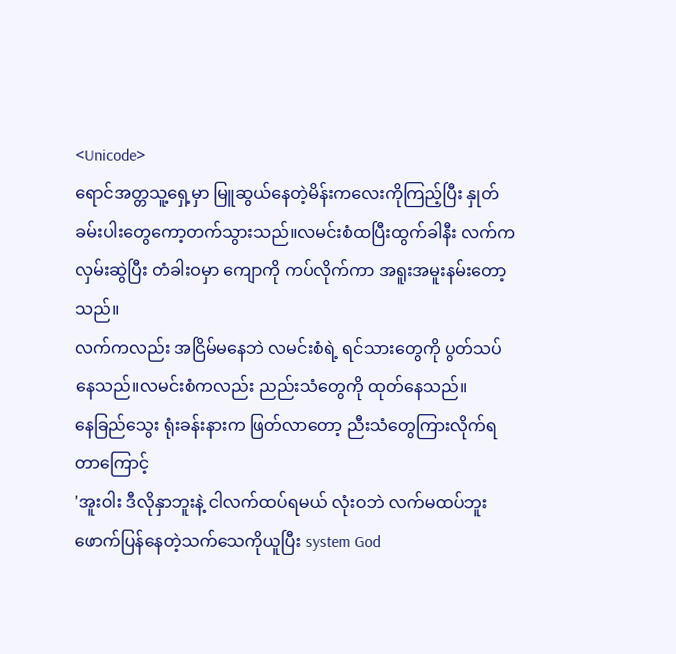<Unicode>
ရောင်အတ္တသူ့ရှေ့မှာ မြူဆွယ်နေတဲ့မိန်းကလေးကိုကြည့်ပြီး နှုတ်ခမ်းပါးတွေကော့တက်သွားသည်။လမင်းစံထပြီးထွက်ခါနီး လက်ကလှမ်းဆွဲပြီး တံခါးဝမှာ ကျောကို ကပ်လိုက်ကာ အရူးအမူးနမ်းတော့သည်။
လက်ကလည်း အငြိမ်မနေဘဲ လမင်းစံရဲ့ ရင်သားတွေကို ပွတ်သပ်နေသည်။လမင်းစံကလည်း ညည်းသံတွေကို ထုတ်နေသည်။
နေခြည်သွေး ရုံးခန်းနားက ဖြတ်လာတော့ ညီးသံတွေကြားလိုက်ရတာကြောင့်
'အူးဝါး ဒီလိုနှာဘူးနဲ့ ငါလက်ထပ်ရမယ် လုံးဝဘဲ လက်မထပ်ဘူး ဖောက်ပြန်နေတဲ့သက်သေကိုယူပြီး system God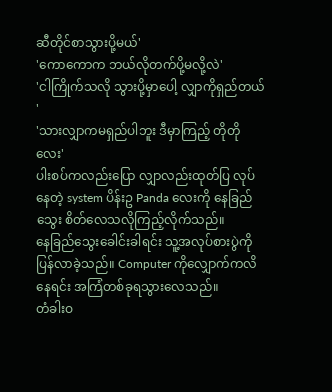ဆီတိုင်စာသွားပို့မယ်'
'ကောကောက ဘယ်လိုတက်ပို့မလို့လဲ'
'ငါကြိုက်သလို သွားပို့မှာပေါ့ လျှာကိုရှည်တယ် '
'သားလျှာကမရှည်ပါဘူး ဒီမှာကြည့် တိုတိုလေး'
ပါးစပ်ကလည်းပြော လျှာလည်းထုတ်ပြ လုပ်နေတဲ့ system ပိန်းဥ Panda လေးကို နေခြည်သွေး စိတ်လေသလိုကြည့်လိုက်သည်။
နေခြည်သွေးခေါင်းခါရင်း သူ့အလုပ်စားပွဲကိုပြန်လာခဲ့သည်။ Computer ကိုလျှောက်ကလိနေရင်း အကြံတစ်ခုရသွားလေသည်။
တံခါးဝ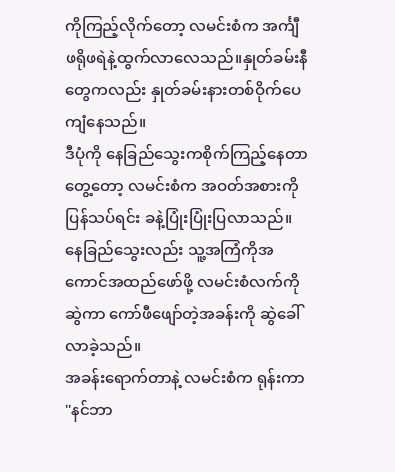ကိုကြည့်လိုက်တော့ လမင်းစံက အင်္ကျီဖရိုဖရဲနဲ့ထွက်လာလေသည်။နှုတ်ခမ်းနီတွေကလည်း နှုတ်ခမ်းနားတစ်ဝိုက်ပေကျံနေသည်။
ဒီပုံကို နေခြည်သွေးကစိုက်ကြည့်နေတာတွေ့တော့ လမင်းစံက အဝတ်အစားကို ပြန်သပ်ရင်း ခနဲ့ပြုံးပြုံးပြလာသည်။
နေခြည်သွေးလည်း သူ့အကြံကိုအကောင်အထည်ဖော်ဖို့ လမင်းစံလက်ကိုဆွဲကာ ကော်ဖီဖျော်တဲ့အခန်းကို ဆွဲခေါ်လာခဲ့သည်။
အခန်းရောက်တာနဲ့ လမင်းစံက ရုန်းကာ
"နင်ဘာ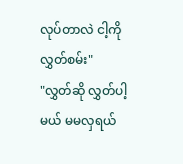လုပ်တာလဲ ငါ့ကိုလွှတ်စမ်း"
"လွှတ်ဆို လွှတ်ပါ့မယ် မမလှရယ်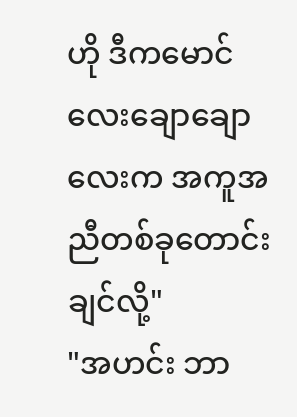ဟို ဒီကမောင်လေးချောချောလေးက အကူအညီတစ်ခုတောင်းချင်လို့"
"အဟင်း ဘာ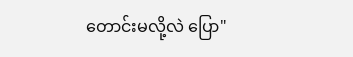တောင်းမလို့လဲ ပြော"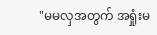"မမလှအတွက် အရှုံးမ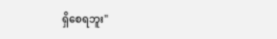ရှိစေရဘူး"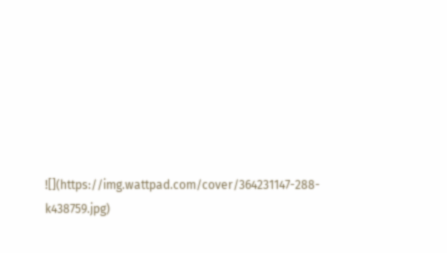![](https://img.wattpad.com/cover/364231147-288-k438759.jpg)